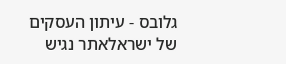גלובס - עיתון העסקים של ישראלאתר נגיש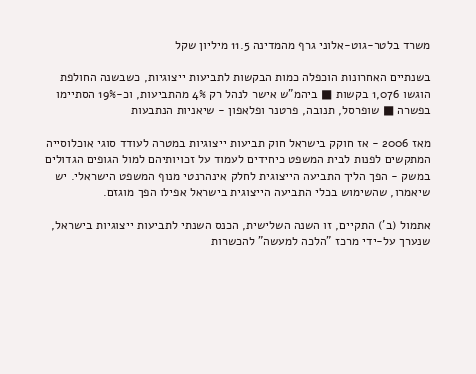משרד בלטר-גוט-אלוני גרף מהמדינה 11.5 מיליון שקל

בשנתיים האחרונות הוכפלה כמות הבקשות לתביעות ייצוגיות, כשבשנה החולפת הוגשו 1,076 בקשות ■ ביהמ"ש אישר לנהל רק 4% מהתביעות, וכ-19% הסתיימו בפשרה ■ שופרסל, תנובה, פרטנר ופלאפון - שיאניות הנתבעות

מאז 2006 - אז חוקק בישראל חוק תביעות ייצוגיות במטרה לעודד סוגי אוכלוסייה המתקשים לפנות לבית המשפט כיחידים לעמוד על זכויותיהם למול הגופים הגדולים במשק - הפך הליך התביעה הייצוגית לחלק אינהרנטי מנוף המשפט הישראלי. יש שיאמרו, שהשימוש בכלי התביעה הייצוגית בישראל אפילו הפך מוגזם.

אתמול (ב') התקיים, זו השנה השלישית, הכנס השנתי לתביעות ייצוגיות בישראל, שנערך על-ידי מרכז "הלכה למעשה" להכשרות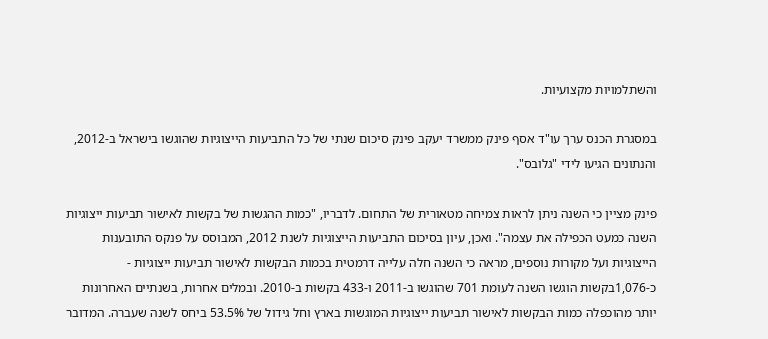והשתלמויות מקצועיות.

במסגרת הכנס ערך עו"ד אסף פינק ממשרד יעקב פינק סיכום שנתי של כל התביעות הייצוגיות שהוגשו בישראל ב-2012, והנתונים הגיעו לידי "גלובס".

פינק מציין כי השנה ניתן לראות צמיחה מטאורית של התחום. לדבריו, "כמות ההגשות של בקשות לאישור תביעות ייצוגיות השנה כמעט הכפילה את עצמה". ואכן, עיון בסיכום התביעות הייצוגיות לשנת 2012, המבוסס על פנקס התובענות הייצוגיות ועל מקורות נוספים, מראה כי השנה חלה עלייה דרמטית בכמות הבקשות לאישור תביעות ייצוגיות - כ-1,076בקשות הוגשו השנה לעומת 701 שהוגשו ב-2011 ו-433 בקשות ב-2010. ובמלים אחרות, בשנתיים האחרונות יותר מהוכפלה כמות הבקשות לאישור תביעות ייצוגיות המוגשות בארץ וחל גידול של 53.5% ביחס לשנה שעברה. המדובר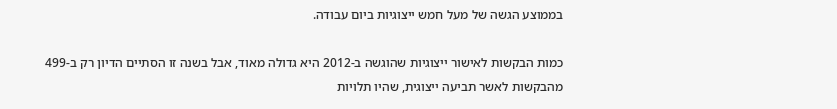בממוצע הגשה של מעל חמש ייצוגיות ביום עבודה.

כמות הבקשות לאישור ייצוגיות שהוגשה ב-2012 היא גדולה מאוד, אבל בשנה זו הסתיים הדיון רק ב-499 מהבקשות לאשר תביעה ייצוגית, שהיו תלויות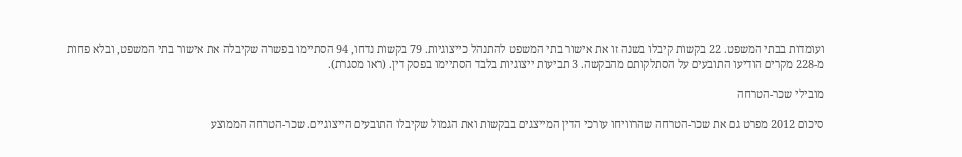ועומדות בבתי המשפט. 22 בקשות קיבלו בשנה זו את אישור בתי המשפט להתנהל כייצוגיות. 79 בקשות נדחו, 94 הסתיימו בפשרה שקיבלה את אישור בתי המשפט, ובלא פחות מ-228 מקרים הודיעו התובעים על הסתלקותם מהבקשה. 3 תביעות ייצוגיות בלבד הסתיימו בפסק דין. (ראו מסגרת).

מובילי שכר-הטרחה

סיכום 2012 מפרט גם את שכר-הטרחה שהרוויחו עורכי הדין המייצגים בבקשות ואת הגמול שקיבלו התובעים הייצוגיים. שכר-הטרחה הממוצע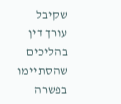שקיבל עורך דין בהליכים שהסתיימו בפשרה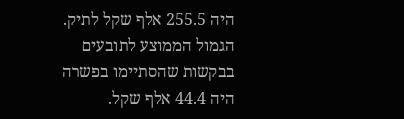היה 255.5 אלף שקל לתיק. הגמול הממוצע לתובעים בבקשות שהסתיימו בפשרה היה 44.4 אלף שקל.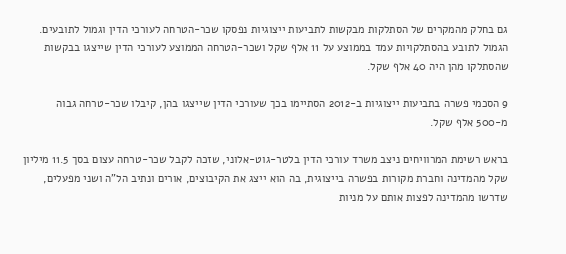גם בחלק מהמקרים של הסתלקות מבקשות לתביעות ייצוגיות נפסקו שכר-הטרחה לעורכי הדין וגמול לתובעים. הגמול לתובע בהסתלקויות עמד בממוצע על 11 אלף שקל ושכר-הטרחה הממוצע לעורכי הדין שייצגו בבקשות שהסתלקו מהן היה 40 אלף שקל.

9 הסכמי פשרה בתביעות ייצוגיות ב-2012 הסתיימו בכך שעורכי הדין שייצגו בהן, קיבלו שכר-טרחה גבוה מ-500 אלף שקל.

בראש רשימת המרוויחים ניצב משרד עורכי הדין בלטר-גוט-אלוני, שזכה לקבל שכר-טרחה עצום בסך 11.5 מיליון שקל מהמדינה וחברת מקורות בפשרה בייצוגית, בה הוא ייצג את הקיבוצים, אורים ונתיב הל"ה ושני מפעלים, שדרשו מהמדינה לפצות אותם על מניות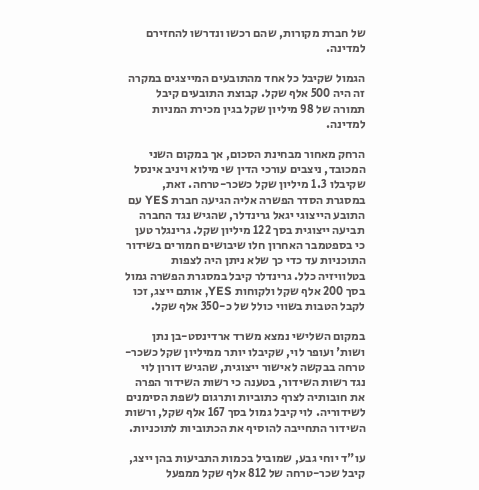של חברת מקורות, שהם רכשו ונדרשו להחזירם למדינה.

הגמול שקיבל כל אחד מהתובעים המייצגים במקרה זה היה 500 אלף שקל. קבוצת התובעים קיבל תמורה של 98 מיליון שקל בגין מכירת המניות למדינה.

הרחק מאחור מבחינת הסכום, אך במקום השני המכובד, ניצבים עורכי הדין שי מילוא ויניב אינסל שקיבלו 1.3 מיליון שקל כשכר-טרחה. זאת, במסגרת הסדר הפשרה אליה הגיעה חברת YES עם התובע הייצוגי יגאל גרינדלר, שהגיש נגד החברה תביעה ייצוגית בסך 122 מיליון שקל. גרינגלר טען כי בספטמבר האחרון חלו שיבושים חמורים בשידור התוכניות עד כדי כך שלא ניתן היה לצפות בטלוויזיה כלל. גרינדלר קיבל במסגרת הפשרה גמול בסך 200 אלף שקל ולקוחות YES, אותם ייצג, זכו לקבל הטבות בשווי כולל של כ-350 אלף שקל.

במקום השלישי נמצא משרד ארדינסט-בן נתן ושות' ועופר לוי, שקיבלו יותר ממיליון שקל כשכר-טרחה בבקשה לאישור ייצוגית, שהגיש דורון לוי נגד רשות השידור, בטענה כי רשות השידור הפרה את חובותיה לצרף כתוביות ותרגום לשפת הסימנים לשידוריה. לוי קיבל גמול בסך 167 אלף שקל, ורשות השידור התחייבה להוסיף את הכתוביות לתוכניות.

עו"ד יוחי גבע, שמוביל בכמות התביעות בהן ייצג, קיבל שכר-טרחה של 812 אלף שקל ממפעל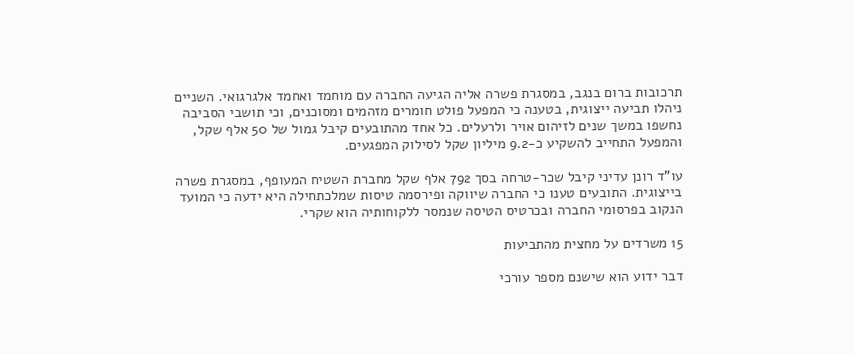תרכובות ברום בנגב, במסגרת פשרה אליה הגיעה החברה עם מוחמד ואחמד אלגרגואי. השניים ניהלו תביעה ייצוגית, בטענה כי המפעל פולט חומרים מזהמים ומסוכנים, וכי תושבי הסביבה נחשפו במשך שנים לזיהום אויר ולרעלים. כל אחד מהתובעים קיבל גמול של 50 אלף שקל, והמפעל התחייב להשקיע כ-9.2 מיליון שקל לסילוק המפגעים.

עו"ד רונן עדיני קיבל שכר-טרחה בסך 792 אלף שקל מחברת השטיח המעופף, במסגרת פשרה בייצוגית. התובעים טענו כי החברה שיווקה ופירסמה טיסות שמלכתחילה היא ידעה כי המועד הנקוב בפרסומי החברה ובכרטיס הטיסה שנמסר ללקוחותיה הוא שקרי.

15 משרדים על מחצית מהתביעות

דבר ידוע הוא שישנם מספר עורכי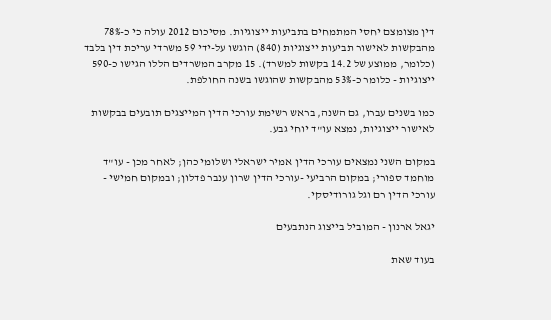דין מצומצם יחסי המתמחים בתביעות ייצוגיות. מסיכום 2012 עולה כי כ-78% מהבקשות לאישור תביעות ייצוגיות (840) הוגשו על-ידי 59 משרדי עריכת דין בלבד (כלומר, ממוצע של 14.2 בקשות למשרד). 15 מקרב המשרדים הללו הגישו כ-590 ייצוגיות - כלומר כ-53% מהבקשות שהוגשו בשנה החולפת.

כמו בשנים עברו, גם השנה, בראש רשימת עורכי הדין המייצגים תובעים בבקשות לאישור ייצוגיות, נמצא עו"ד יוחי גבע.

במקום השני נמצאים עורכי הדין אמיר ישראלי ושלומי כהן; לאחר מכן - עו"ד מוחמד ספורי; במקום הרביעי -עורכי הדין שרון ענבר פדלון; ובמקום חמישי - עורכי הדין רם וגל גורודיסקי.

יגאל ארנון - המוביל בייצוג הנתבעים

בעוד שאת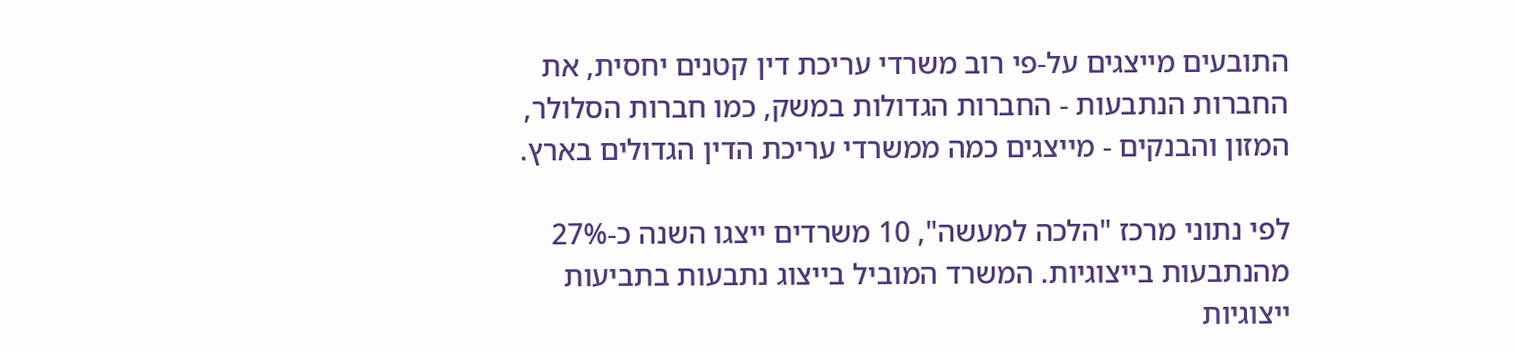התובעים מייצגים על-פי רוב משרדי עריכת דין קטנים יחסית, את החברות הנתבעות - החברות הגדולות במשק, כמו חברות הסלולר, המזון והבנקים - מייצגים כמה ממשרדי עריכת הדין הגדולים בארץ.

לפי נתוני מרכז "הלכה למעשה", 10 משרדים ייצגו השנה כ-27% מהנתבעות בייצוגיות. המשרד המוביל בייצוג נתבעות בתביעות ייצוגיות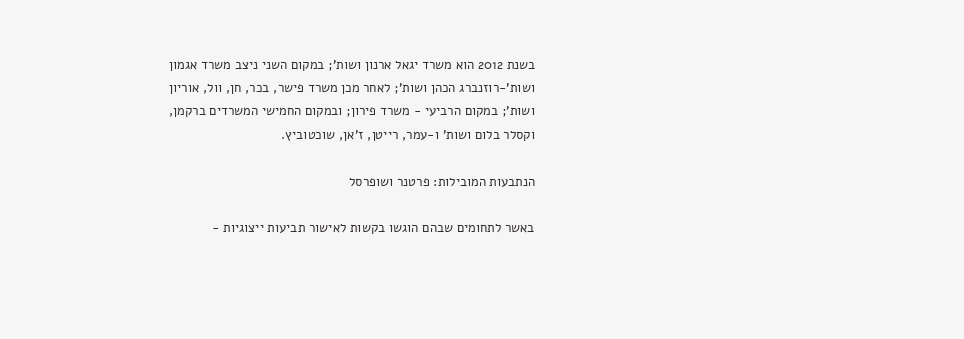בשנת 2012 הוא משרד יגאל ארנון ושות'; במקום השני ניצב משרד אגמון ושות'-רוזנברג הכהן ושות'; לאחר מכן משרד פישר, בכר, חן, וול, אוריון ושות'; במקום הרביעי - משרד פירון; ובמקום החמישי המשרדים ברקמן, וקסלר בלום ושות' ו-עמר, רייטן, ז'אן, שוכטוביץ.

הנתבעות המובילות: פרטנר ושופרסל

באשר לתחומים שבהם הוגשו בקשות לאישור תביעות ייצוגיות -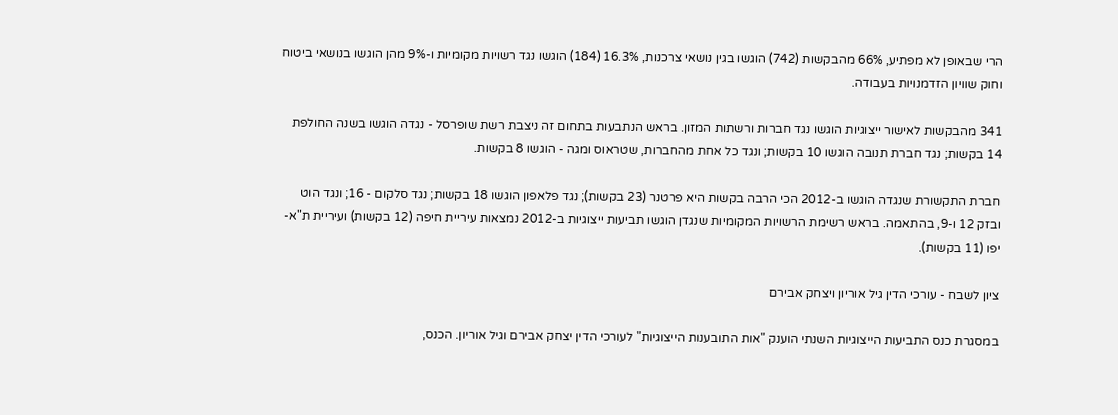הרי שבאופן לא מפתיע, 66% מהבקשות (742) הוגשו בגין נושאי צרכנות, 16.3% (184) הוגשו נגד רשויות מקומיות ו-9% מהן הוגשו בנושאי ביטוח וחוק שוויון הזדמנויות בעבודה.

341 מהבקשות לאישור ייצוגיות הוגשו נגד חברות ורשתות המזון. בראש הנתבעות בתחום זה ניצבת רשת שופרסל - נגדה הוגשו בשנה החולפת 14 בקשות; נגד חברת תנובה הוגשו 10 בקשות; ונגד כל אחת מהחברות, שטראוס ומגה - הוגשו 8 בקשות.

חברת התקשורת שנגדה הוגשו ב-2012 הכי הרבה בקשות היא פרטנר (23 בקשות); נגד פלאפון הוגשו 18 בקשות; נגד סלקום - 16; ונגד הוט ובזק 12 ו-9, בהתאמה. בראש רשימת הרשויות המקומיות שנגדן הוגשו תביעות ייצוגיות ב-2012 נמצאות עיריית חיפה (12 בקשות) ועיריית ת"א-יפו (11 בקשות).

ציון לשבח - עורכי הדין גיל אוריון ויצחק אבירם

במסגרת כנס התביעות הייצוגיות השנתי הוענק "אות התובענות הייצוגיות" לעורכי הדין יצחק אבירם וגיל אוריון. הכנס,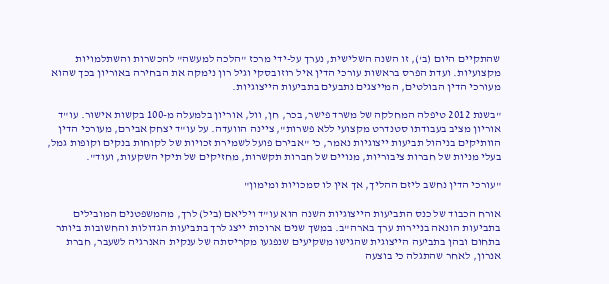שהתקיים היום (ב'), זו השנה השלישית, נערך על-ידי מרכז "הלכה למעשה" להכשרות והשתלמויות מקצועיות. ועדת הפרס בראשות עורכי הדין איל רוזובסקי וגיל רון נימקה את הבחירה באוריון בכך שהוא מעורכי הדין הבולטים, המייצגים נתבעים בתביעות הייצוגיות.

"בשנת 2012 טיפלה המחלקה של משרד פישר, בכר, חן, וול, אוריון בלמעלה מ-100 בקשות אישור. עו"ד אוריון מציב בעבודתו סטנדרט מקצועי ללא פשרות", ציינה הוועדה. על עו"ד יצחק אבירם, מעורכי הדין הוותיקים בניהול תביעות ייצוגיות נאמר, כי "אבירם פועל לשמירת זכויות של לקוחות בנקים וקופות גמל, בעלי מניות של חברות ציבוריות, מנויים של חברות תקשרות, מחזיקים של תיקי השקעות, ועוד".

"עורכי הדין נחשב ליזם ההליך, אך אין לו סמכויות ומימון"

אורח הכבוד של כנס התביעות הייצוגיות השנה הוא עו"ד ויליאם (ביל) לרך, מהמשפטנים המובילים בתביעות הונאה בניירות ערך בארה"ב. במשך שנים ארוכות ייצג לרך בתביעות הגדולות והחשובות ביותר בתחום ובהן בתביעה הייצוגית שהגישו משקיעים שנפגעו מקריסתה של ענקית האנרגיה לשעבר, חברת אנרון, לאחר שהתגלה כי בוצעה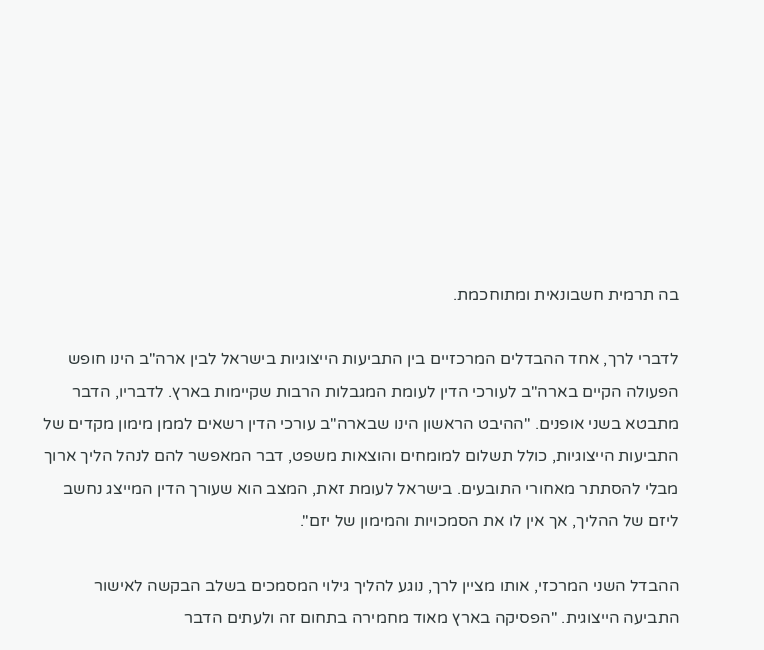בה תרמית חשבונאית ומתוחכמת.

לדברי לרך, אחד ההבדלים המרכזיים בין התביעות הייצוגיות בישראל לבין ארה"ב הינו חופש הפעולה הקיים בארה"ב לעורכי הדין לעומת המגבלות הרבות שקיימות בארץ. לדבריו, הדבר מתבטא בשני אופנים. "ההיבט הראשון הינו שבארה"ב עורכי הדין רשאים לממן מימון מקדים של התביעות הייצוגיות, כולל תשלום למומחים והוצאות משפט, דבר המאפשר להם לנהל הליך ארוך מבלי להסתתר מאחורי התובעים. בישראל לעומת זאת, המצב הוא שעורך הדין המייצג נחשב ליזם של ההליך, אך אין לו את הסמכויות והמימון של יזם".

ההבדל השני המרכזי, אותו מציין לרך, נוגע להליך גילוי המסמכים בשלב הבקשה לאישור התביעה הייצוגית. "הפסיקה בארץ מאוד מחמירה בתחום זה ולעתים הדבר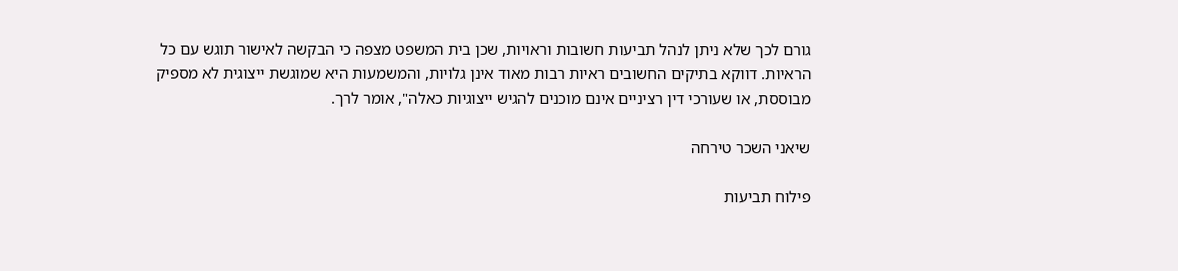גורם לכך שלא ניתן לנהל תביעות חשובות וראויות, שכן בית המשפט מצפה כי הבקשה לאישור תוגש עם כל הראיות. דווקא בתיקים החשובים ראיות רבות מאוד אינן גלויות, והמשמעות היא שמוגשת ייצוגית לא מספיק מבוססת, או שעורכי דין רציניים אינם מוכנים להגיש ייצוגיות כאלה", אומר לרך.

שיאני השכר טירחה

פילוח תביעות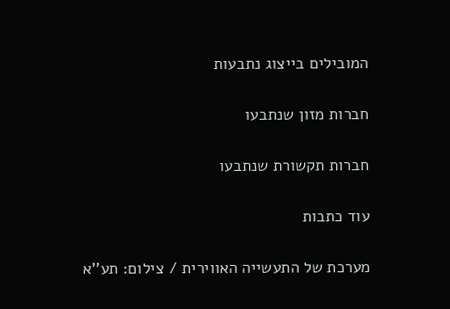המובילים בייצוג נתבעות

חברות מזון שנתבעו

חברות תקשורת שנתבעו

עוד כתבות

מערכת של התעשייה האווירית / צילום: תע''א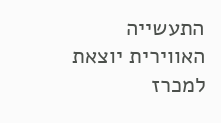התעשייה האווירית יוצאת למכרז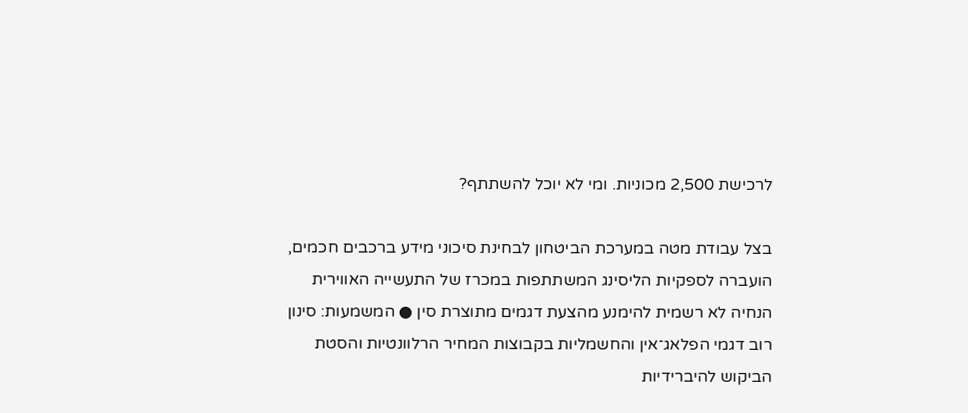לרכישת 2,500 מכוניות. ומי לא יוכל להשתתף?

בצל עבודת מטה במערכת הביטחון לבחינת סיכוני מידע ברכבים חכמים, הועברה לספקיות הליסינג המשתתפות במכרז של התעשייה האווירית הנחיה לא רשמית להימנע מהצעת דגמים מתוצרת סין ● המשמעות: סינון רוב דגמי הפלאג־אין והחשמליות בקבוצות המחיר הרלוונטיות והסטת הביקוש להיברידיות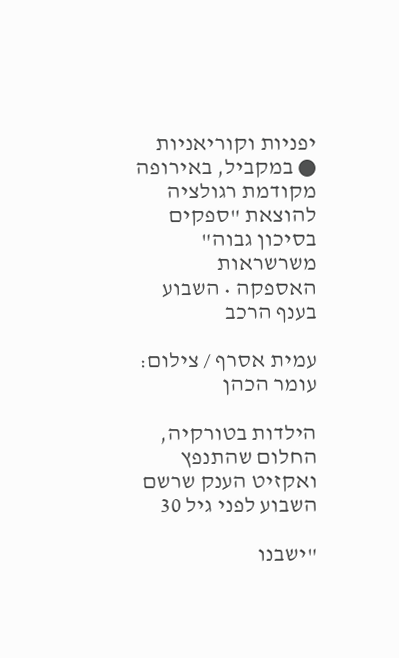יפניות וקוריאניות ● במקביל, באירופה מקודמת רגולציה להוצאת "ספקים בסיכון גבוה" משרשראות האספקה • השבוע בענף הרכב

עמית אסרף / צילום: עומר הכהן

הילדות בטורקיה, החלום שהתנפץ ואקזיט הענק שרשם השבוע לפני גיל 30

"ישבנו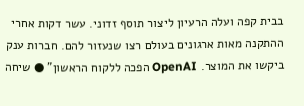בבית קפה ועלה הרעיון ליצור תוסף זדוני. עשר דקות אחרי ההתקנה מאות ארגונים בעולם רצו שנעזור להם. חברות ענק ביקשו את המוצר. OpenAI הפכה ללקוח הראשון" ● שיחה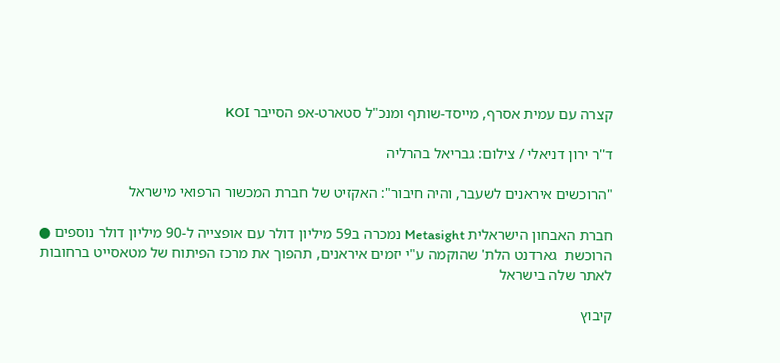קצרה עם עמית אסרף, מייסד-שותף ומנכ"ל סטארט-אפ הסייבר KOI

ד''ר ירון דניאלי / צילום: גבריאל בהרליה

"הרוכשים איראנים לשעבר, והיה חיבור": האקזיט של חברת המכשור הרפואי מישראל

חברת האבחון הישראלית Metasight נמכרה ב59 מיליון דולר עם אופצייה ל-90 מיליון דולר נוספים ● הרוכשת  גארדנט הלת' שהוקמה ע"י יזמים איראנים, תהפוך את מרכז הפיתוח של מטאסייט ברחובות לאתר שלה בישראל

קיבוץ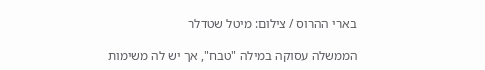בארי ההרוס / צילום: מיטל שטדלר

הממשלה עסוקה במילה "טבח", אך יש לה משימות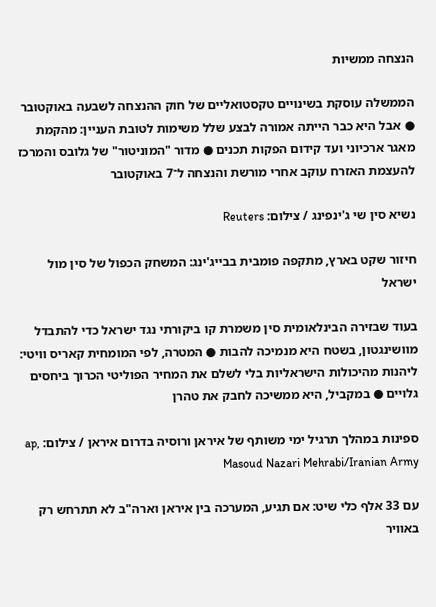הנצחה ממשיות

הממשלה עוסקת בשינויים טקסטואליים של חוק ההנצחה לשבעה באוקטובר ● אבל היא כבר הייתה אמורה לבצע שלל משימות לטובת העניין: מהקמת מאגר ארכיוני ועד קידום הפקות תכנים ● מדור "המוניטור" של גלובס והמרכז להעצמת האזרח עוקב אחרי מורשת והנצחה ל־7 באוקטובר

נשיא סין שי ג'ינפינג / צילום: Reuters

חיזור שקט בארץ, מתקפה פומבית בבייג'ינג: המשחק הכפול של סין מול ישראל

בעוד שבזירה הבינלאומית סין משמרת קו ביקורתי נגד ישראל כדי להתבדל מוושינגטון, בשטח היא מנמיכה להבות ● המטרה, לפי המומחית קאריס וויטי: ליהנות מהיכולות הישראליות בלי לשלם את המחיר הפוליטי הכרוך ביחסים גלויים ● במקביל, היא ממשיכה לחבק את טהרן

ספינות במהלך תרגיל ימי משותף של איראן ורוסיה בדרום איראן / צילום: ap, Masoud Nazari Mehrabi/Iranian Army

עם 33 אלף כלי שיט: אם תגיע, המערכה בין איראן וארה"ב לא תתרחש רק באוויר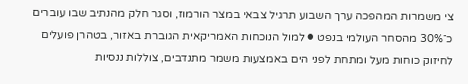צי משמרות המהפכה ערך השבוע תרגיל צבאי במצר הורמוז, וסגר חלק מהנתיב שבו עוברים כ־30% מהסחר העולמי בנפט ● למול הנוכחות האמריקאית הגוברת באזור, בטהרן פועלים לחיזוק כוחות מעל ומתחת לפני הים באמצעות משמר מתנדבים, צוללות ננסיות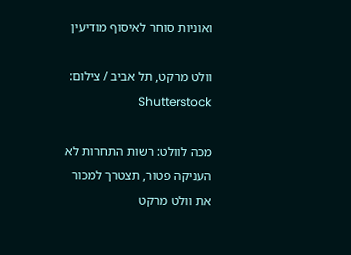ואוניות סוחר לאיסוף מודיעין

וולט מרקט, תל אביב / צילום: Shutterstock

מכה לוולט: רשות התחרות לא העניקה פטור, תצטרך למכור את וולט מרקט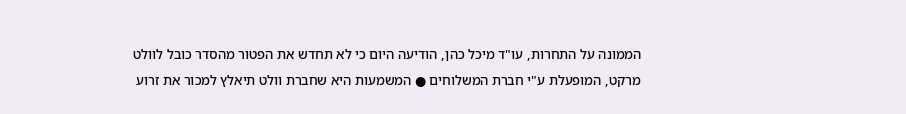הממונה על התחרות, עו"ד מיכל כהן, הודיעה היום כי לא תחדש את הפטור מהסדר כובל לוולט מרקט, המופעלת ע"י חברת המשלוחים ● המשמעות היא שחברת וולט תיאלץ למכור את זרוע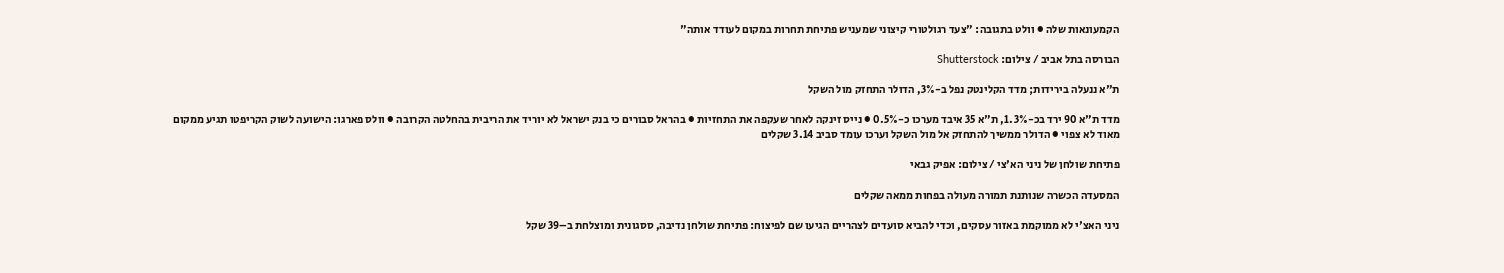הקמעונאות שלה ● וולט בתגובה: "צעד רגולטורי קיצוני שמעניש פתיחת תחרות במקום לעודד אותה"

הבורסה בתל אביב / צילום: Shutterstock

ת"א ננעלה בירידות; מדד הקלינטק נפל ב-3%, הדולר התחזק מול השקל

מדד ת"א 90 ירד בכ-1.3%, ת"א 35 איבד מערכו כ-0.5% ● נייס זינקה לאחר שעקפה את התחזיות ● בהראל סבורים כי בנק ישראל לא יוריד את הריבית בהחלטה הקרובה ● וולס פארגו: הישועה לשוק הקריפטו תגיע ממקום מאוד לא צפוי ● הדולר ממשיך להתחזק אל מול השקל וערכו עומד סביב 3.14 שקלים

פתיחת שולחן של ניני הא'צי / צילום: אפיק גבאי

המסעדה הכשרה שנותנת תמורה מעולה בפחות ממאה שקלים

ניני האצ'י לא ממוקמת באזור עסקים, וכדי להביא סועדים לצהריים הגיעו שם לפיצוח: פתיחת שולחן נדיבה, ססגונית ומוצלחת ב–39 שקל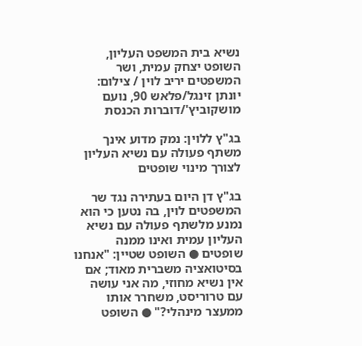נשיא בית המשפט העליון, השופט יצחק עמית, ושר המשפטים יריב לוין / צילום: יונתן זינגל/פלאש 90, נועם מושקוביץ'/דוברות הכנסת

בג"ץ ללוין: נמק מדוע אינך משתף פעולה עם נשיא העליון לצורך מינוי שופטים

בג"ץ דן היום בעתירה נגד שר המשפטים לוין, בה נטען כי הוא נמנע מלשתף פעולה עם נשיא העליון עמית ואינו ממנה שופטים ● השופט שטיין: "אנחנו בסיטואציה משברית מאוד; אם אין נשיא מחוזי, מה אני עושה עם טרוריסט, משחרר אותו ממעצר מינהלי?" ● השופט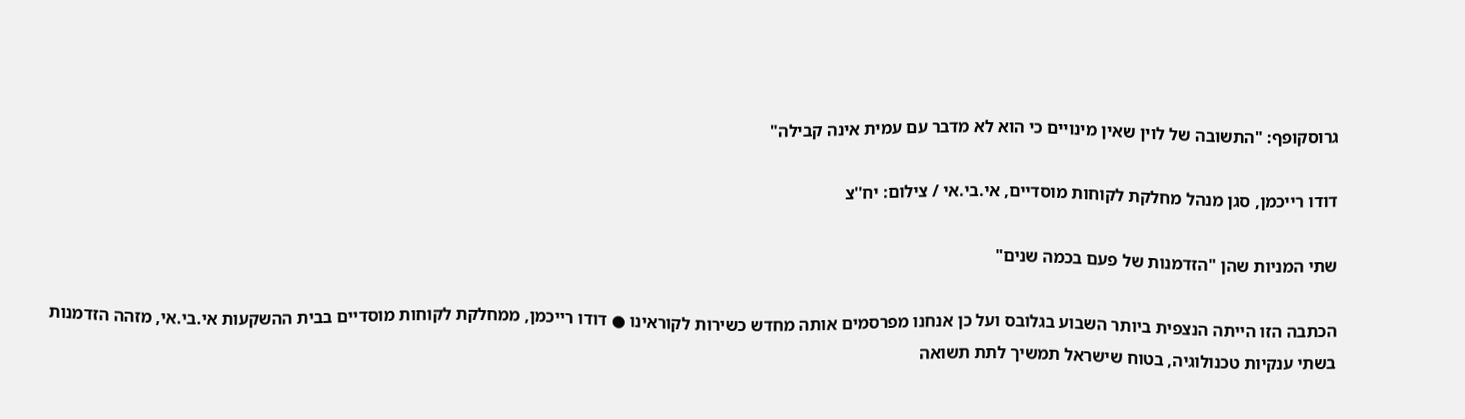גרוסקופף: "התשובה של לוין שאין מינויים כי הוא לא מדבר עם עמית אינה קבילה"

דודו רייכמן, סגן מנהל מחלקת לקוחות מוסדיים, אי.בי.אי / צילום: יח''צ

שתי המניות שהן "הזדמנות של פעם בכמה שנים"

הכתבה הזו הייתה הנצפית ביותר השבוע בגלובס ועל כן אנחנו מפרסמים אותה מחדש כשירות לקוראינו ● דודו רייכמן, ממחלקת לקוחות מוסדיים בבית ההשקעות אי.בי.אי, מזהה הזדמנות בשתי ענקיות טכנולוגיה, בטוח שישראל תמשיך לתת תשואה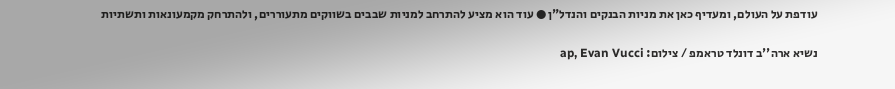עודפת על העולם, ומעדיף כאן את מניות הבנקים והנדל"ן ● עוד הוא מציע להתרחב למניות שבבים בשווקים מתעוררים, ולהתרחק מקמעונאות ותשתיות

נשיא ארה''ב דונלד טראמפ / צילום: ap, Evan Vucci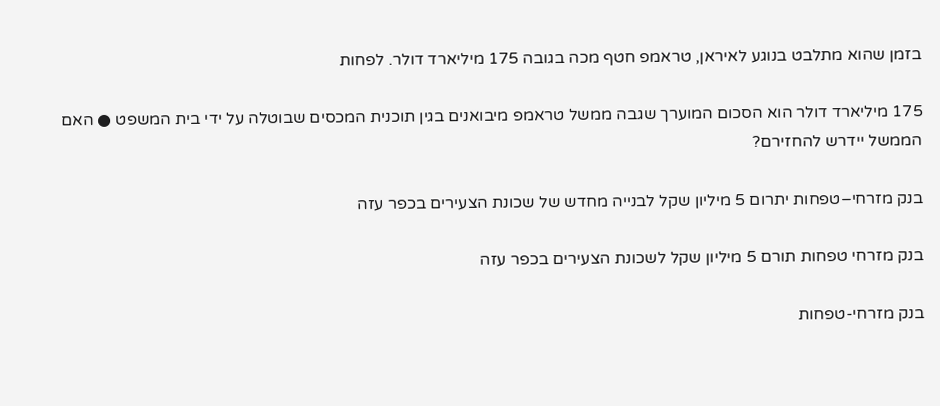בזמן שהוא מתלבט בנוגע לאיראן, טראמפ חטף מכה בגובה 175 מיליארד דולר. לפחות

175 מיליארד דולר הוא הסכום המוערך שגבה ממשל טראמפ מיבואנים בגין תוכנית המכסים שבוטלה על ידי בית המשפט ● האם הממשל יידרש להחזירם?

בנק מזרחי–טפחות יתרום 5 מיליון שקל לבנייה מחדש של שכונת הצעירים בכפר עזה

בנק מזרחי טפחות תורם 5 מיליון שקל לשכונת הצעירים בכפר עזה

בנק מזרחי-טפחות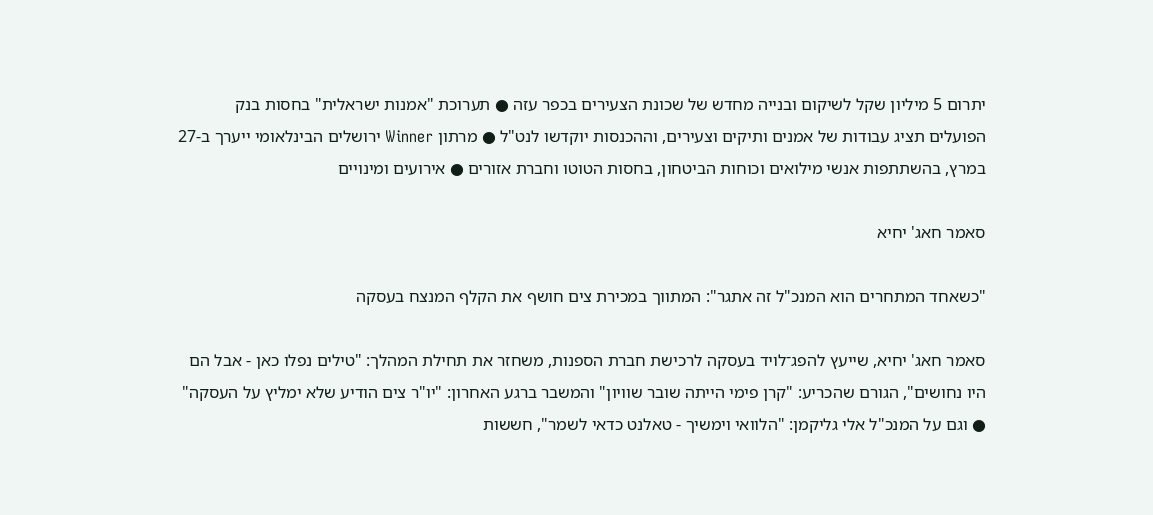יתרום 5 מיליון שקל לשיקום ובנייה מחדש של שכונת הצעירים בכפר עזה ● תערוכת "אמנות ישראלית" בחסות בנק הפועלים תציג עבודות של אמנים ותיקים וצעירים, וההכנסות יוקדשו לנט"ל ● מרתון Winner ירושלים הבינלאומי ייערך ב-27 במרץ, בהשתתפות אנשי מילואים וכוחות הביטחון, בחסות הטוטו וחברת אזורים ● אירועים ומינויים

סאמר חאג' יחיא

"כשאחד המתחרים הוא המנכ"ל זה אתגר": המתווך במכירת צים חושף את הקלף המנצח בעסקה

סאמר חאג' יחיא, שייעץ להפג־לויד בעסקה לרכישת חברת הספנות, משחזר את תחילת המהלך: "טילים נפלו כאן - אבל הם היו נחושים", הגורם שהכריע: "קרן פימי הייתה שובר שוויון" והמשבר ברגע האחרון: "יו"ר צים הודיע שלא ימליץ על העסקה" ● וגם על המנכ"ל אלי גליקמן: "הלוואי וימשיך - טאלנט כדאי לשמר", חששות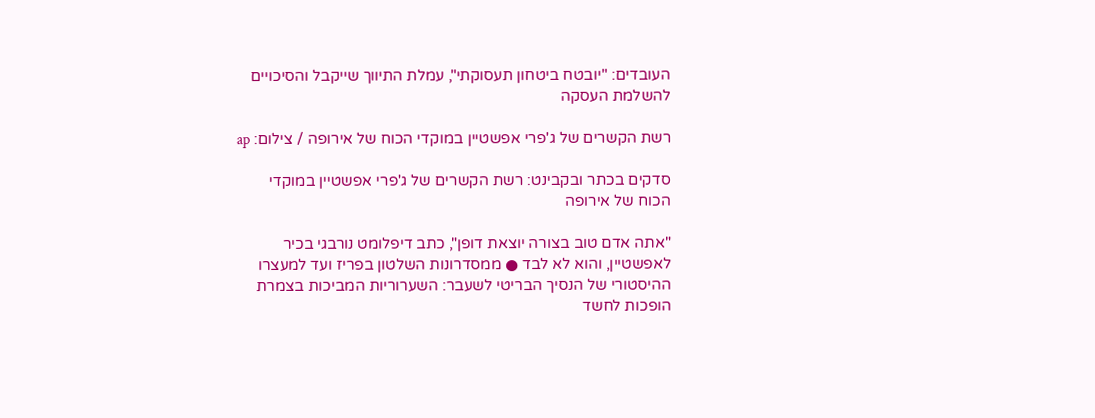העובדים: "יובטח ביטחון תעסוקתי", עמלת התיווך שייקבל והסיכויים להשלמת העסקה

רשת הקשרים של ג'פרי אפשטיין במוקדי הכוח של אירופה / צילום: ap

סדקים בכתר ובקבינט: רשת הקשרים של ג'פרי אפשטיין במוקדי הכוח של אירופה

"אתה אדם טוב בצורה יוצאת דופן", כתב דיפלומט נורבגי בכיר לאפשטיין, והוא לא לבד ● ממסדרונות השלטון בפריז ועד למעצרו ההיסטורי של הנסיך הבריטי לשעבר: השערוריות המביכות בצמרת הופכות לחשד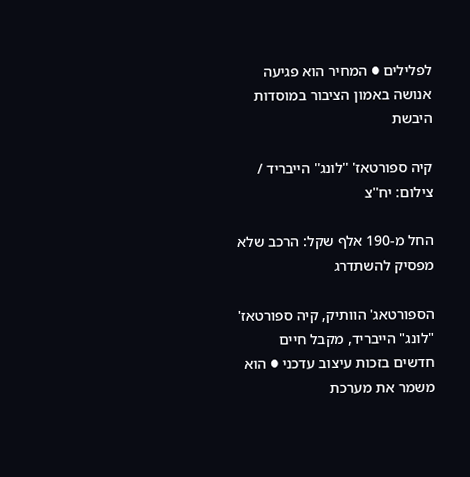לפלילים ● המחיר הוא פגיעה אנושה באמון הציבור במוסדות היבשת

קיה ספורטאז' ''לונג'' הייבריד / צילום: יח''צ

החל מ-190 אלף שקל: הרכב שלא מפסיק להשתדרג

הספורטאג' הוותיק, קיה ספורטאז' "לונג" הייבריד, מקבל חיים חדשים בזכות עיצוב עדכני ● הוא משמר את מערכת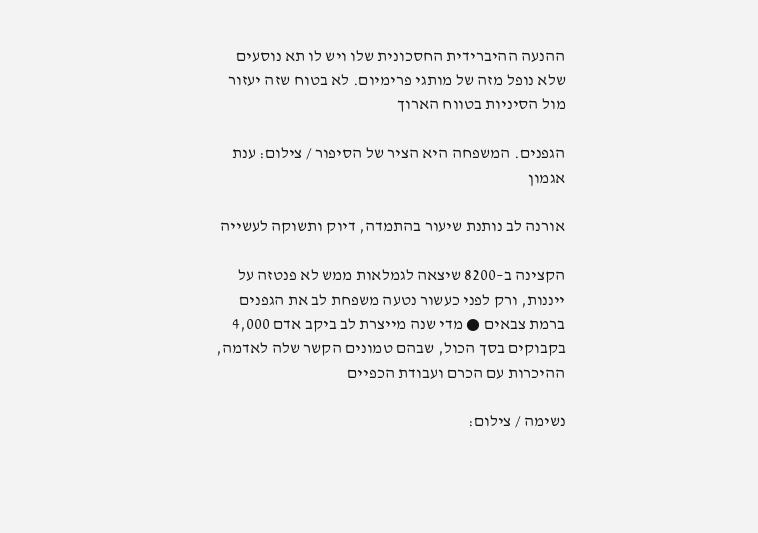ההנעה ההיברידית החסכונית שלו ויש לו תא נוסעים שלא נופל מזה של מותגי פרימיום. לא בטוח שזה יעזור מול הסיניות בטווח הארוך

הגפנים. המשפחה היא הציר של הסיפור / צילום: ענת אגמון

אורנה לב נותנת שיעור בהתמדה, דיוק ותשוקה לעשייה

הקצינה ב–8200 שיצאה לגמלאות ממש לא פנטזה על ייננות, ורק לפני כעשור נטעה משפחת לב את הגפנים ברמת צבאים ● מדי שנה מייצרת לב ביקב אדם 4,000 בקבוקים בסך הכול, שבהם טמונים הקשר שלה לאדמה, ההיכרות עם הכרם ועבודת הכפיים

נשימה / צילום: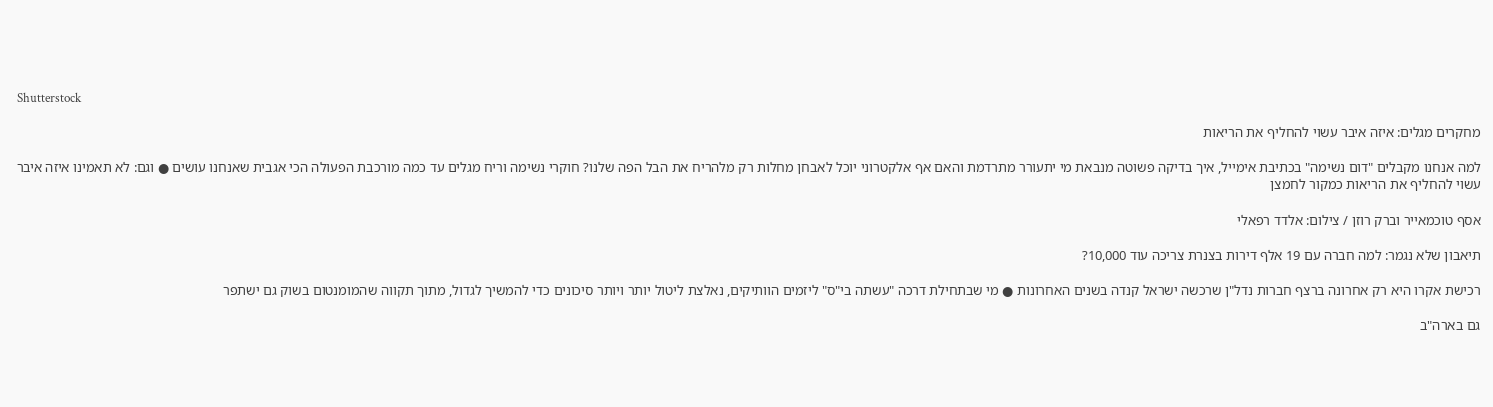Shutterstock

מחקרים מגלים: איזה איבר עשוי להחליף את הריאות

למה אנחנו מקבלים "דום נשימה" בכתיבת אימייל, איך בדיקה פשוטה מנבאת מי יתעורר מתרדמת והאם אף אלקטרוני יוכל לאבחן מחלות רק מלהריח את הבל הפה שלנו? חוקרי נשימה וריח מגלים עד כמה מורכבת הפעולה הכי אגבית שאנחנו עושים ● וגם: לא תאמינו איזה איבר עשוי להחליף את הריאות כמקור לחמצן

אסף טוכמאייר וברק רוזן / צילום: אלדד רפאלי

תיאבון שלא נגמר: למה חברה עם 19 אלף דירות בצנרת צריכה עוד 10,000?

רכישת אקרו היא רק אחרונה ברצף חברות נדל"ן שרכשה ישראל קנדה בשנים האחרונות ● מי שבתחילת דרכה "עשתה בי"ס" ליזמים הוותיקים, נאלצת ליטול יותר ויותר סיכונים כדי להמשיך לגדול, מתוך תקווה שהמומנטום בשוק גם ישתפר

גם בארה"ב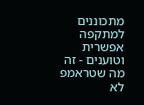מתכוננים למתקפה אפשרית וטוענים - זה מה שטראמפ לא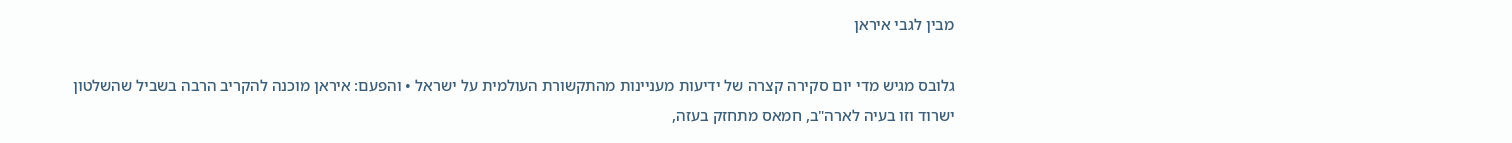מבין לגבי איראן

גלובס מגיש מדי יום סקירה קצרה של ידיעות מעניינות מהתקשורת העולמית על ישראל • והפעם: איראן מוכנה להקריב הרבה בשביל שהשלטון ישרוד וזו בעיה לארה"ב, חמאס מתחזק בעזה,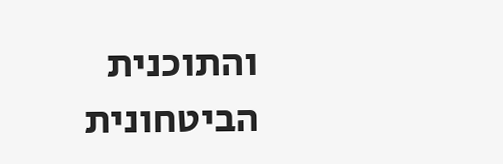והתוכנית הביטחונית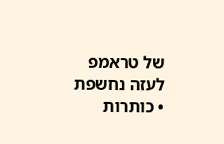של טראמפ לעזה נחשפת • כותרות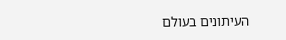העיתונים בעולם